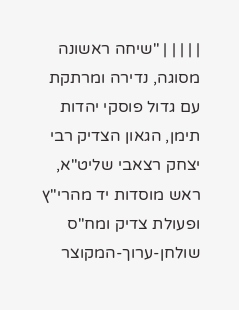| | | | | "שיחה ראשונה מסוגה, נדירה ומרתקת עם גדול פוסקי יהדות תימן, הגאון הצדיק רבי יצחק רצאבי שליט"א, ראש מוסדות יד מהרי"ץ ופעולת צדיק ומח"ס שולחן-ערוך-המקוצר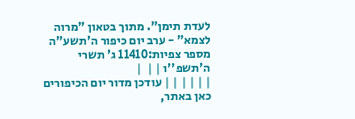לעדת תימן". מתוך בטאון "מרוה לצמא" - ערב יום כיפור ה'תשע"ה מספר צפיות:11410 ג' תשרי ה'תשפ''ו | |  |
| | | | | | עודכן מדור יום הכיפורים כאן באתר,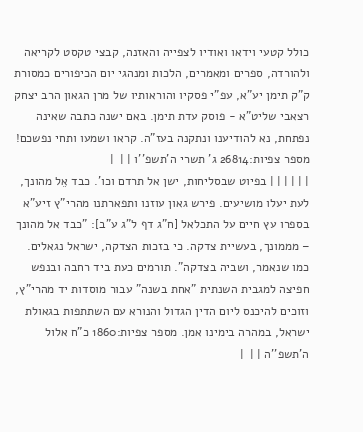כולל קטעי וידאו ואודיו לצפייה והאזנה, קבצי טקסט לקריאה ולהורדה, ספרים ומאמרים, הלכות ומנהגי יום הכיפורים כמסורת ק"ק תימן יע"א, עפ"י פסקיו והוראותיו של מרן הגאון הרב יצחק רצאבי שליט"א - פוסק עדת תימן. באם ישנה כתבה שאינה נפתחת, נא להודיענו ונתקנה בעז"ה. קראו ושמעו ותחי נפשכם! מספר צפיות:26814 ג' תשרי ה'תשפ''ו | |  |
| | | | | | בפיוט שבסליחות, ישן אל תרדם וכו'. כבד אֵל מהונך, לעת יעלו מושיעים. פירש גאון עוזנו ותפארתנו מהרי"ץ זיע"א בספרו עץ חיים על התכלאל [ח"ג דף ל"ג ע"ב]: "כבד אל מהונך – מממונך, בעשיית צדקה. כי בזכות הצדקה, ישראל נגאלים. כמו שנאמר, ושביה בצדקה". תורמים כעת ביד רחבה ובנפש חפיצה למגבית השנתית "אחת בשנה" עבור מוסדות יד מהרי"ץ, וזוכים להיכנס ליום הדין הגדול והנורא עם השתתפות בגאולת ישראל, במהרה בימינו אמן. מספר צפיות:1860 כ"ח אלול ה'תשפ''ה | |  |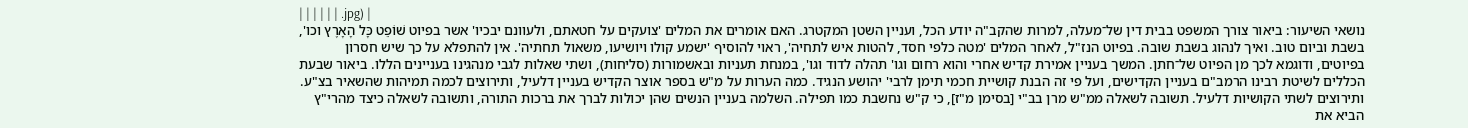| | | | | | .jpg) |
נושאי השיעור: ביאור צורך המשפט בבית דין של־מעלה, למרות שהקב"ה יודע הכל, ועניין השטן המקטרג. האם אומרים את המלים 'צועקים על חטאתם, ולעוונם יבכיו' אשר בפיוט שׁוֹפֵט כָּל הָאָרֶץ וכו', בשבת וביום טוב. ואיך לנהוג בשבת שובה. בפיוט הנז"ל, לאחר המלים 'מטה כלפי חסד, להטות איש לתחיה', ראוי להוסיף 'ישמע קולו ויושיעו, משאול תחתיה'. אין להתפלא על כך שיש חסרון בפיוטים, ודוגמא לכך מן הפיוט של־חתן. המשך בעניין אמירת קדיש אחרי והוא רחום וגו' תהלה לדוד וגו', במנחת תעניות ובאשמורות (סליחות), ושתי שאלות לגבי מנהגינו בעניינים הללו. ביאור שבעת הכללים לשיטת רבינו הרמב"ם בעניין הקדישים, ועל פי זה הבנת קושיית חכמי תימן לרבי' יהושע הנגיד. כמה הערות על מ"ש בספר אוצר הקדיש בעניין דלעיל, ותירוצים לכמה תמיהות שהשאיר בצ"ע. ותירוצים לשתי הקושיות דלעיל. תשובה לשאלה ממ"ש מרן בב"י [בסימן מ"ז], כי ק"ש נחשבת כמו תפילה. השלמה בעניין הנשים שהן יכולות לברך את ברכות התורה, ותשובה לשאלה כיצד מהרי"ץ הביא את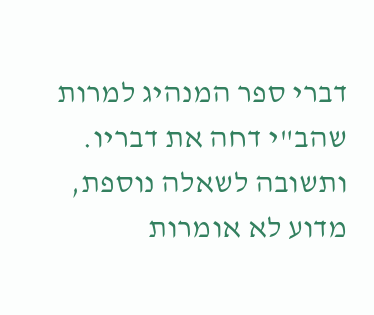דברי ספר המנהיג למרות שהב"י דחה את דבריו. ותשובה לשאלה נוספת, מדוע לא אומרות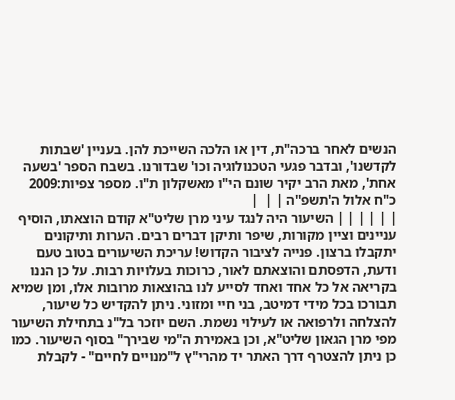הנשים לאחר ברכה"ת, דין או הלכה השייכת להן. בעניין 'שבתות לקדשנו', ובדבר פגעי הטכנולוגיה וכו' שבדורנו. בשבח הספר 'בשעה אחת', מאת הרב יקיר שונם הי"ו מאשקלון ת"ו. מספר צפיות:2009 כ"ח אלול ה'תשפ''ה | |  |
| | | | | | השיעור היה לנגד עיני מרן שליט"א קודם הוצאתו, הוסיף עניינים וציין מקורות, שיפר ותיקן דברים רבים. הערות ותיקונים יתקבלו ברצון. פנייה לציבור הקדוש! עריכת השיעורים בטוב טעם ודעת, הדפסתם והוצאתם לאור, כרוכות בעלויות רבות. על כן הננו בקריאה אל כל אחד ואחד לסייע לנו בהוצאות מרובות אלו, ומן שמיא תבורכו בכל מידי דמיטב, בני חיי ומזוני. ניתן להקדיש כל שיעור, להצלחה ולרפואה או לעילוי נשמת. השם יוזכר בל"נ בתחילת השיעור מפי מרן הגאון שליט"א, וכן באמירת ה"מי שבירך" בסוף השיעור. כמו כן ניתן להצטרף דרך האתר יד מהרי"ץ ל"מנויים לחיים" - לקבלת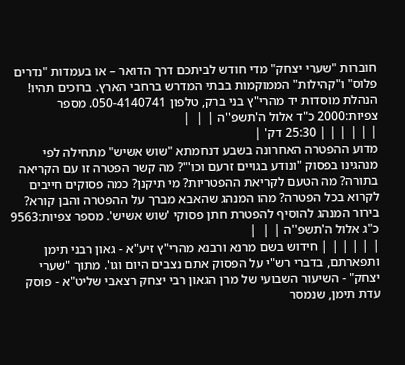חוברות "שערי יצחק" מדי חודש לביתכם דרך הדואר – או בעמדות "נדרים פלוס" ו"קהילות" הממוקמות בבתי המדרש ברחבי הארץ. ברוכים תהיו! הנהלת מוסדות יד מהרי"ץ בני ברק, טלפון 050-4140741. מספר צפיות:2000 כ"ד אלול ה'תשפ''ה | |  |
| | | | | | 25:30 דק' |
מדוע ההפטרה האחרונה בשבע דנחמתא "שוש אשיש" מתחילה לפי מנהגינו בפסוק "ונודע בגויים זרעם וכו'"? מה קשר הפטרה זו עם הקריאה בתורה? מה הטעם לקריאת ההפטריות? מי תיקנן? כמה פסוקים חייבים לקרוא בכל הפטרה? מהו המנהג שהאבא מברך על ההפטרה והבן קורא? בירור המנהג להוסיף להפטרת חתן פסוקי 'שוש אשיש'. מספר צפיות:9563 כ"ג אלול ה'תשפ''ה | |  |
| | | | | | חידוש בשם מרנא ורבנא מהרי"ץ זיע"א - גאון רבני תימן ותפארתם, בדברי רש"י על הפסוק אתם נצבים היום וגו'. מתוך "שערי יצחק" - השיעור השבועי של מרן הגאון רבי יצחק רצאבי שליט"א - פוסק עדת תימן, שנמסר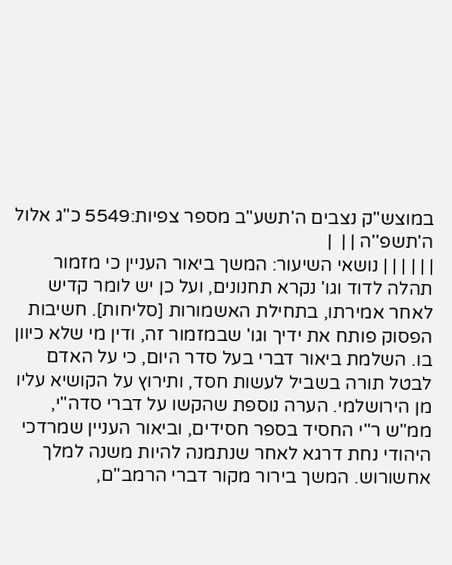במוצש"ק נצבים ה'תשע"ב מספר צפיות:5549 כ"ג אלול ה'תשפ''ה | |  |
| | | | | | נושאי השיעור: המשך ביאור העניין כי מזמור תהלה לדוד וגו' נקרא תחנונים, ועל כן יש לומר קדיש לאחר אמירתו, בתחילת האשמורות [סליחות]. חשיבות הפסוק פותח את ידיך וגו' שבמזמור זה, ודין מי שלא כיוון בו. השלמת ביאור דברי בעל סדר היום, כי על האדם לבטל תורה בשביל לעשות חסד, ותירוץ על הקושיא עליו מן הירושלמי. הערה נוספת שהקשו על דברי סדה"י, ממ"ש ר"י החסיד בספר חסידים, וביאור העניין שמרדכי היהודי נחת דרגא לאחר שנתמנה להיות משנה למלך אחשורוש. המשך בירור מקור דברי הרמב"ם,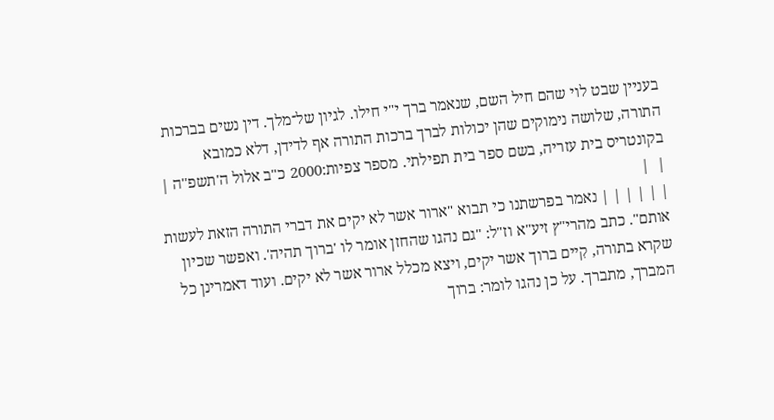בעניין שבט לוי שהם חיל השם, שנאמר ברך י"י חילו. לגיון של־מלך. דין נשים בברכות התורה, שלושה נימוקים שהן יכולות לברך ברכות התורה אף לדידן, דלא כמובא בקונטריס בית עזריה, בשם ספר בית תפילתי. מספר צפיות:2000 כ"ב אלול ה'תשפ''ה | |  |
| | | | | | נאמר בפרשתנו כי תבוא "ארור אשר לא יקים את דברי התורה הזאת לעשות אותם". כתב מהרי"ץ זיע"א וז"ל: "גם נהגו שהחזן אומר לו 'ברוך תהיה'. ואפשר שכיון שקרא בתורה, קִיים ברוך אשר יקים, ויצא מכלל ארור אשר לא יקים. ועוד דאמרינן כל המברך, מתברך. על כן נהגו לומר: ברוך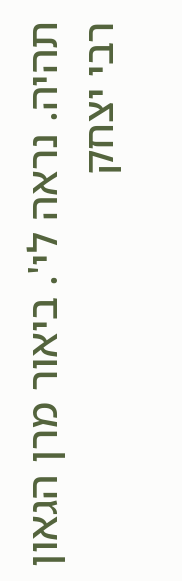תהיה. נראה לי'. ביאור מרן הגאון רבי יצחק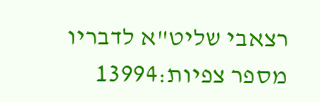רצאבי שליט"א לדבריו מספר צפיות:13994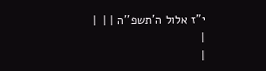י"ז אלול ה'תשפ''ה | |  |
|
|